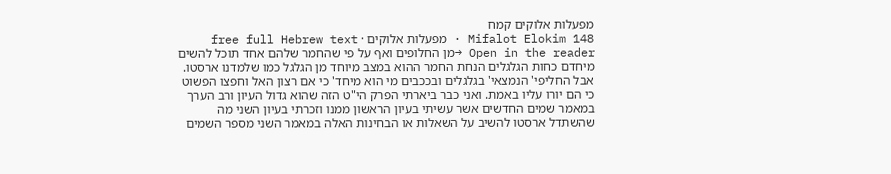מפעלות אלוקים קמח
Mifalot Elokim 148 · מפעלות אלוקים · free full Hebrew text
Open in the reader →מן החלופים ואף על פי שהחמר שלהם אחד תוכל להשים מיחדם כחות הגלגלים הנחת החמר ההוא במצב מיוחד מן הגלגל כמו שלמדנו ארסטו. אבל החליפי' הנמצאי' בגלגלים ובככבים מי הוא מיחד' כי אם רצון האל וחפצו הפשוט כי הם יורו עליו באמת. ואני כבר ביארתי הפרק הי"ט הזה שהוא גדול העיון ורב הערך במאמר שמים החדשים אשר עשיתי בעיון הראשון ממנו וזכרתי בעיון השני מה שהשתדל ארסטו להשיב על השאלות או הבחינות האלה במאמר השני מספר השמים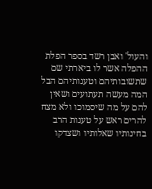והעול' ואבן רשד בספר הפלת ההפלה אשר לו ביארתי שם שתשובותיהם וטענותיהם הבל המה מעשה תעתועים ושאין להם על מה שיסמוכו ולא מצח להרים ראש על טענות הרב בחינותיו שאלותיו ושצדקו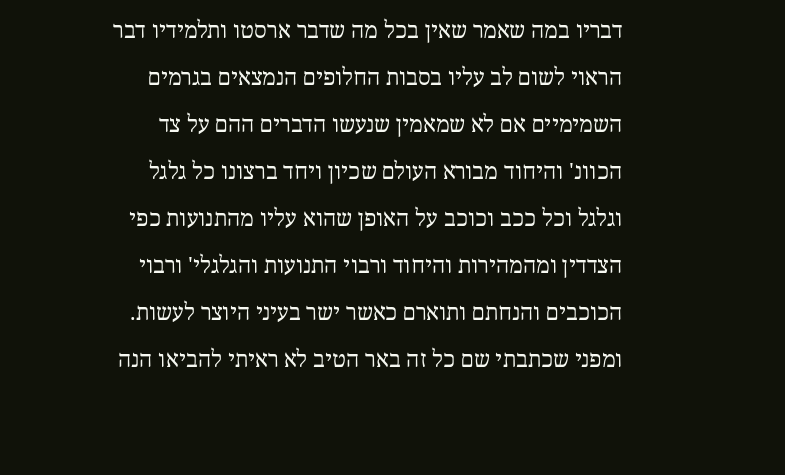דבריו במה שאמר שאין בכל מה שדבר ארסטו ותלמידיו דבר הראוי לשום לב עליו בסבות החלופים הנמצאים בגרמים השמימיים אם לא שמאמין שנעשו הדברים ההם על צד הכוונ' והיחוד מבורא העולם שכיון ויחד ברצונו כל גלגל וגלגל וכל ככב וכוכב על האופן שהוא עליו מהתנועות כפי הצדדין ומהמהירות והיחוד ורבוי התנועות והגלגלי' ורבוי הכוכבים והנחתם ותוארם כאשר ישר בעיני היוצר לעשות. ומפני שכתבתי שם כל זה באר הטיב לא ראיתי להביאו הנה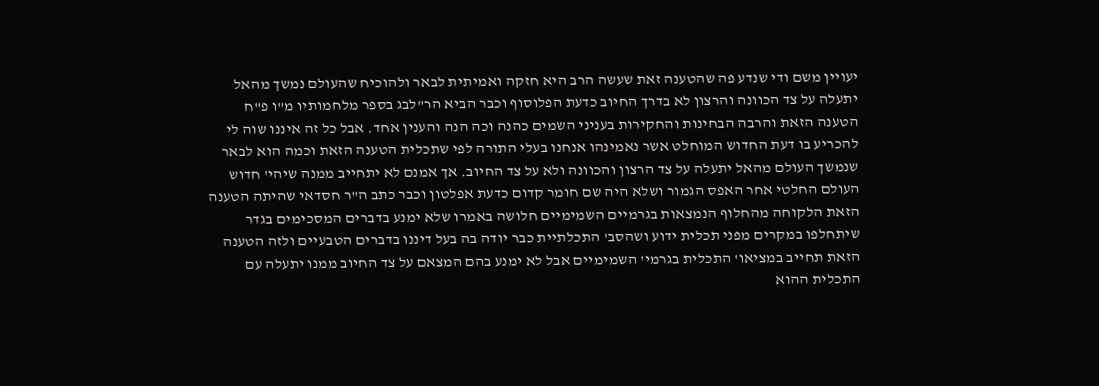יעויין משם ודי שנדע פה שהטענה זאת שעשה הרב היא חזקה ואמיתית לבאר ולהוכיח שהעולם נמשך מהאל יתעלה על צד הכוונה והרצון לא בדרך החיוב כדעת הפלוסוף וכבר הביא הר"לבג בספר מלחמותיו מ"ו פ"ח הטענה הזאת והרבה הבחינות והחקירות בעניני השמים כהנה וכה הנה והענין אחד. אבל כל זה איננו שוה לי להכריע בו דעת החדוש המוחלט אשר נאמינהו אנחנו בעלי התורה לפי שתכלית הטענה הזאת וכמה הוא לבאר שנמשך העולם מהאל יתעלה על צד הרצון והכוונה ולא על צד החיוב. אך אמנם לא יתחייב ממנה שיהי' חדוש העולם החלטי אחר האפס הגמור ושלא היה שם חומר קדום כדעת אפלטון וכבר כתב ה"ר חסדאי שהיתה הטענה הזאת הלקוחה מהחלוף הנמצאות בגרמיים השמימיים חלושה באמרו שלא ימנע בדברים המסכימים בגדר שיתחלפו במקרים מפני תכלית ידוע ושהסב' התכלתיית כבר יודה בה בעל דיננו בדברים הטבעיים ולזה הטענה הזאת תחייב במציאו' התכלית בגרמי' השמימיים אבל לא ימנע בהם המצאם על צד החיוב ממנו יתעלה עם התכלית ההוא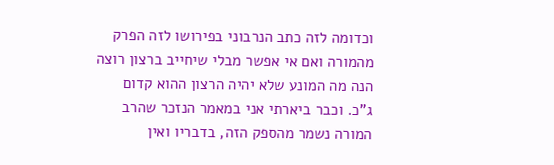וכדומה לזה כתב הנרבוני בפירושו לזה הפרק מהמורה ואם אי אפשר מבלי שיחייב ברצון רוצה הנה מה המונע שלא יהיה הרצון ההוא קדום ג"כ. וכבר ביארתי אני במאמר הנזכר שהרב המורה נשמר מהספק הזה, בדבריו ואין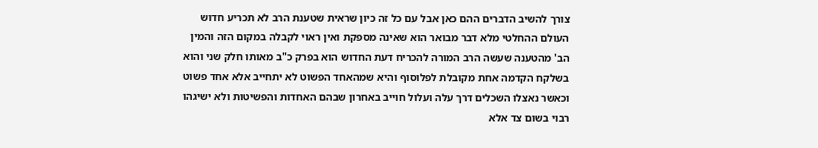צורך להשיב הדברים ההם כאן אבל עם כל זה כיון שראית שטענת הרב לא תכריע חדוש העולם ההחלטי מלא דבר מבואר הוא שאינה מספקת ואין ראוי לקבלה במקום הזה והמין הב' מהטענה שעשה הרב המורה להכריח דעת החדוש הוא בפרק כ"ב מאותו חלק שני והוא בשלקח הקדמה אחת מקובלת לפלוסוף והיא שמהאחד הפשוט לא יתחייב אלא אחד פשוט וכאשר נאצלו השכלים דרך עלה ועלול חוייב באחרון שבהם האחדות והפשיטות ולא ישיגהו רבוי בשום צד אלא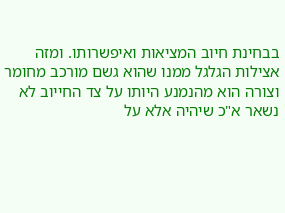בבחינת חיוב המציאות ואיפשרותו. ומזה אצילות הגלגל ממנו שהוא גשם מורכב מחומר וצורה הוא מהנמנע היותו על צד החייוב לא נשאר א"כ שיהיה אלא על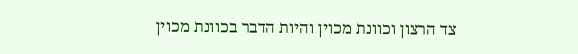צד הרצון וכוונת מכוין והיות הדבר בכוונת מכוין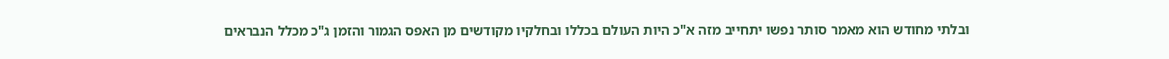ובלתי מחודש הוא מאמר סותר נפשו יתחייב מזה א"כ היות העולם בכללו ובחלקיו מקודשים מן האפס הגמור והזמן ג"כ מכלל הנבראים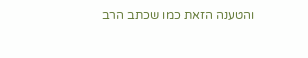והטענה הזאת כמו שכתב הרב